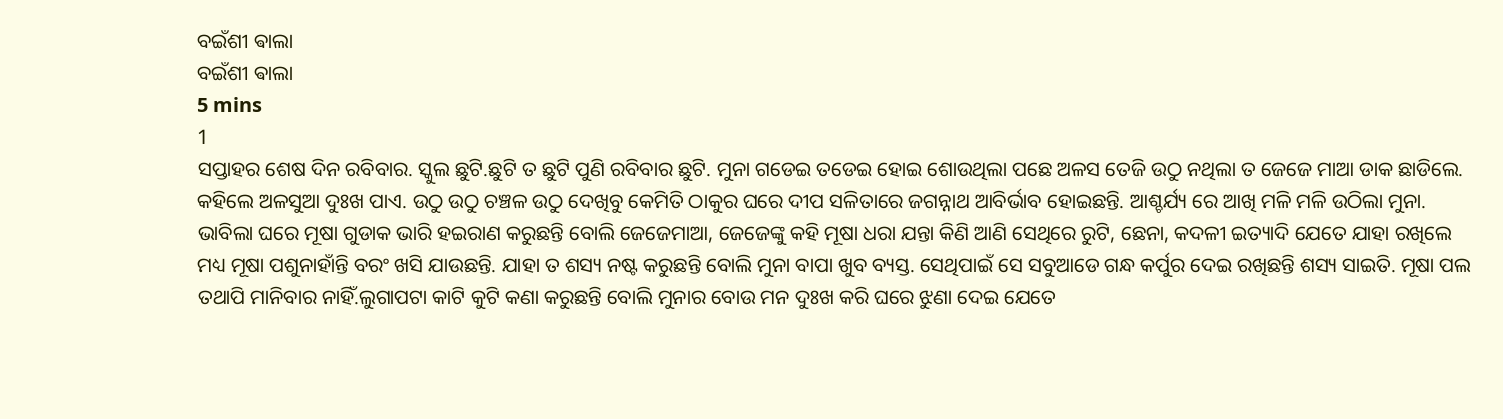ବଇଁଶୀ ଵାଲା
ବଇଁଶୀ ଵାଲା
5 mins
1
ସପ୍ତାହର ଶେଷ ଦିନ ରବିବାର. ସ୍କୁଲ ଛୁଟି.ଛୁଟି ତ ଛୁଟି ପୁଣି ରବିବାର ଛୁଟି. ମୁନା ଗଡେଇ ତଡେଇ ହୋଇ ଶୋଉଥିଲା ପଛେ ଅଳସ ତେଜି ଉଠୁ ନଥିଲା ତ ଜେଜେ ମାଆ ଡାକ ଛାଡିଲେ. କହିଲେ ଅଳସୁଆ ଦୁଃଖ ପାଏ. ଉଠୁ ଉଠୁ ଚଞ୍ଚଳ ଉଠୁ ଦେଖିବୁ କେମିତି ଠାକୁର ଘରେ ଦୀପ ସଳିତାରେ ଜଗନ୍ନାଥ ଆବିର୍ଭାବ ହୋଇଛନ୍ତି. ଆଶ୍ଚର୍ଯ୍ୟ ରେ ଆଖି ମଳି ମଳି ଉଠିଲା ମୁନା. ଭାବିଲା ଘରେ ମୂଷା ଗୁଡାକ ଭାରି ହଇରାଣ କରୁଛନ୍ତି ବୋଲି ଜେଜେମାଆ, ଜେଜେଙ୍କୁ କହି ମୂଷା ଧରା ଯନ୍ତା କିଣି ଆଣି ସେଥିରେ ରୁଟି, ଛେନା, କଦଳୀ ଇତ୍ୟାଦି ଯେତେ ଯାହା ରଖିଲେ ମଧ୍ୟ ମୂଷା ପଶୁନାହାଁନ୍ତି ବରଂ ଖସି ଯାଉଛନ୍ତି. ଯାହା ତ ଶସ୍ୟ ନଷ୍ଟ କରୁଛନ୍ତି ବୋଲି ମୁନା ବାପା ଖୁବ ବ୍ୟସ୍ତ. ସେଥିପାଇଁ ସେ ସବୁଆଡେ ଗନ୍ଧ କର୍ପୁର ଦେଇ ରଖିଛନ୍ତି ଶସ୍ୟ ସାଇତି. ମୂଷା ପଲ ତଥାପି ମାନିବାର ନାହିଁ.ଲୁଗାପଟା କାଟି କୁଟି କଣା କରୁଛନ୍ତି ବୋଲି ମୁନାର ବୋଉ ମନ ଦୁଃଖ କରି ଘରେ ଝୁଣା ଦେଇ ଯେତେ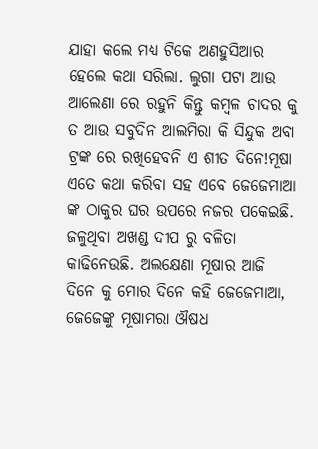ଯାହା କଲେ ମଧ୍ୟ ଟିକେ ଅଣହୁସିଆର ହେଲେ କଥା ସରିଲା. ଲୁଗା ପଟା ଆଉ ଆଲେଣା ରେ ରହୁନି କିନ୍ତୁ କମ୍ବଳ ଚାଦର କୁ ତ ଆଉ ସବୁଦିନ ଆଲମିରା କି ସିନ୍ଦୁକ ଅବା ଟ୍ରଙ୍କ ରେ ରଖିହେବନି ଏ ଶୀତ ଦିନେ!ମୂଷା ଏତେ କଥା କରିବା ସହ ଏବେ ଜେଜେମାଆ ଙ୍କ ଠାକୁର ଘର ଉପରେ ନଜର ପକେଇଛି. ଜଳୁଥିବା ଅଖଣ୍ଡ ଦୀପ ରୁ ବଳିତା କାଢିନେଉଛି. ଅଲକ୍ଷେଣା ମୂଷାର ଆଜି ଦିନେ କୁ ମୋର ଦିନେ କହି ଜେଜେମାଆ, ଜେଜେଙ୍କୁ ମୂଷାମରା ଔଷଧ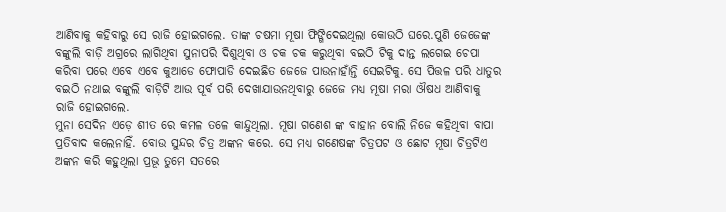ଆଣିବାକୁ କହିବାରୁ ସେ ରାଜି ହୋଇଗଲେ. ତାଙ୍କ ଚଷମା ମୂଷା ଫିଙ୍ଗିଦେଇଥିଲା କୋଉଠି ଘରେ.ପୁଣି ଜେଜେଙ୍କ ବଙ୍କୁଲି ବାଡ଼ି ଅଗ୍ରରେ ଲାଗିଥିବା ସୁନାପରି ଦିଶୁଥିବା ଓ ଚକ ଚକ କରୁଥିବା ବଇଠି ଟିକୁ ଦାନ୍ତ ଲଗେଇ ଚେପା କରିବା ପରେ ଏବେ ଏବେ କୁଆଡେ ଫୋପାଡି ଦେଇଛିତ ଜେଜେ ପାଉନାହାଁନ୍ତି ସେଇଟିକୁ. ସେ ପିତ୍ତଳ ପରି ଧାତୁର ବଇଠି ନଥାଇ ବଙ୍କୁଲି ବାଡ଼ିଟି ଆଉ ପୂର୍ବ ପରି ଦେଖାଯାଉନଥିବାରୁ ଜେଜେ ମଧ୍ୟ ମୂଷା ମରା ଔଷଧ ଆଣିବାକୁ ରାଜି ହୋଇଗଲେ.
ମୁନା ସେଦିନ ଏଡ଼େ ଶୀତ ରେ କମଳ ତଳେ କାନ୍ଦୁଥିଲା. ମୂଷା ଗଣେଶ ଙ୍କ ବାହାନ ବୋଲି ନିଜେ କହିଥିବା ବାପା ପ୍ରତିବାଦ କଲେନାହିଁ. ବୋଉ ସୁନ୍ଦର ଚିତ୍ର ଅଙ୍କନ କରେ. ସେ ମଧ୍ୟ ଗଣେଷଙ୍କ ଚିତ୍ରପଟ ଓ ଛୋଟ ମୂଷା ଚିତ୍ରଟିଏ ଅଙ୍କନ କରି କହୁଥିଲା ପ୍ରଭୂ ତୁମେ ସତରେ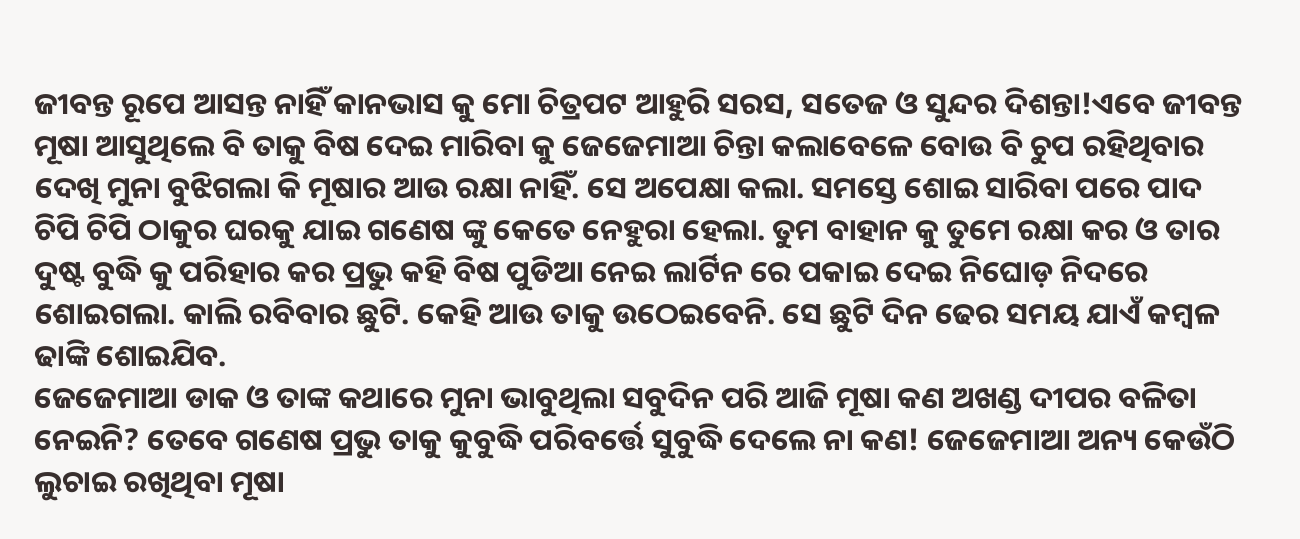ଜୀବନ୍ତ ରୂପେ ଆସନ୍ତ ନାହିଁ କାନଭାସ କୁ ମୋ ଚିତ୍ରପଟ ଆହୁରି ସରସ, ସତେଜ ଓ ସୁନ୍ଦର ଦିଶନ୍ତା!ଏବେ ଜୀବନ୍ତ ମୂଷା ଆସୁଥିଲେ ବି ତାକୁ ବିଷ ଦେଇ ମାରିବା କୁ ଜେଜେମାଆ ଚିନ୍ତା କଲାବେଳେ ବୋଉ ବି ଚୁପ ରହିଥିବାର ଦେଖି ମୁନା ବୁଝିଗଲା କି ମୂଷାର ଆଉ ରକ୍ଷା ନାହିଁ. ସେ ଅପେକ୍ଷା କଲା. ସମସ୍ତେ ଶୋଇ ସାରିବା ପରେ ପାଦ ଚିପି ଚିପି ଠାକୁର ଘରକୁ ଯାଇ ଗଣେଷ ଙ୍କୁ କେତେ ନେହୁରା ହେଲା. ତୁମ ବାହାନ କୁ ତୁମେ ରକ୍ଷା କର ଓ ତାର ଦୁଷ୍ଟ ବୁଦ୍ଧି କୁ ପରିହାର କର ପ୍ରଭୁ କହି ବିଷ ପୁଡିଆ ନେଇ ଲାର୍ଟିନ ରେ ପକାଇ ଦେଇ ନିଘୋଡ଼ ନିଦରେ ଶୋଇଗଲା. କାଲି ରବିବାର ଛୁଟି. କେହି ଆଉ ତାକୁ ଉଠେଇବେନି. ସେ ଛୁଟି ଦିନ ଢେର ସମୟ ଯାଏଁ କମ୍ବଳ ଢାଙ୍କି ଶୋଇଯିବ.
ଜେଜେମାଆ ଡାକ ଓ ତାଙ୍କ କଥାରେ ମୁନା ଭାବୁଥିଲା ସବୁଦିନ ପରି ଆଜି ମୂଷା କଣ ଅଖଣ୍ଡ ଦୀପର ବଳିତା ନେଇନି? ତେବେ ଗଣେଷ ପ୍ରଭୁ ତାକୁ କୁବୁଦ୍ଧି ପରିବର୍ତ୍ତେ ସୁବୁଦ୍ଧି ଦେଲେ ନା କଣ! ଜେଜେମାଆ ଅନ୍ୟ କେଉଁଠି ଲୁଚାଇ ରଖିଥିବା ମୂଷା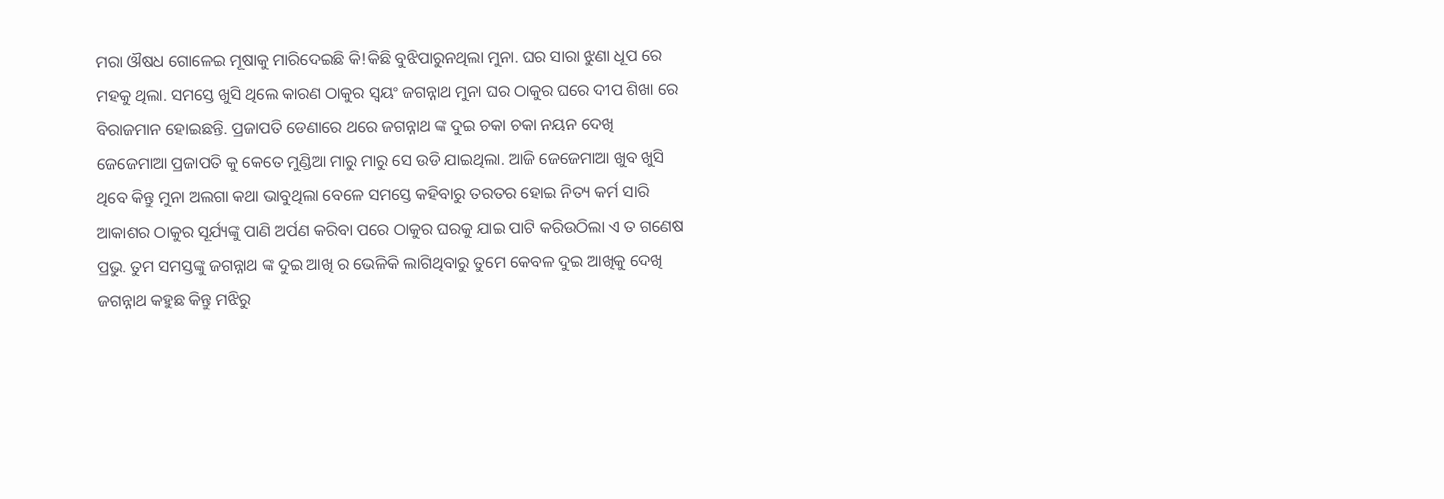ମରା ଔଷଧ ଗୋଳେଇ ମୂଷାକୁ ମାରିଦେଇଛି କି!କିଛି ବୁଝିପାରୁନଥିଲା ମୁନା. ଘର ସାରା ଝୁଣା ଧୂପ ରେ ମହକୁ ଥିଲା. ସମସ୍ତେ ଖୁସି ଥିଲେ କାରଣ ଠାକୁର ସ୍ୱୟଂ ଜଗନ୍ନାଥ ମୁନା ଘର ଠାକୁର ଘରେ ଦୀପ ଶିଖା ରେ ବିରାଜମାନ ହୋଇଛନ୍ତି. ପ୍ରଜାପତି ଡେଣାରେ ଥରେ ଜଗନ୍ନାଥ ଙ୍କ ଦୁଇ ଚକା ଚକା ନୟନ ଦେଖି ଜେଜେମାଆ ପ୍ରଜାପତି କୁ କେତେ ମୁଣ୍ଡିଆ ମାରୁ ମାରୁ ସେ ଉଡି ଯାଇଥିଲା. ଆଜି ଜେଜେମାଆ ଖୁବ ଖୁସି ଥିବେ କିନ୍ତୁ ମୁନା ଅଲଗା କଥା ଭାବୁଥିଲା ବେଳେ ସମସ୍ତେ କହିବାରୁ ତରତର ହୋଇ ନିତ୍ୟ କର୍ମ ସାରି ଆକାଶର ଠାକୁର ସୂର୍ଯ୍ୟଙ୍କୁ ପାଣି ଅର୍ପଣ କରିବା ପରେ ଠାକୁର ଘରକୁ ଯାଇ ପାଟି କରିଉଠିଲା ଏ ତ ଗଣେଷ ପ୍ରଭୁ. ତୁମ ସମସ୍ତଙ୍କୁ ଜଗନ୍ନାଥ ଙ୍କ ଦୁଇ ଆଖି ର ଭେଳିକି ଲାଗିଥିବାରୁ ତୁମେ କେବଳ ଦୁଇ ଆଖିକୁ ଦେଖି ଜଗନ୍ନାଥ କହୁଛ କିନ୍ତୁ ମଝିରୁ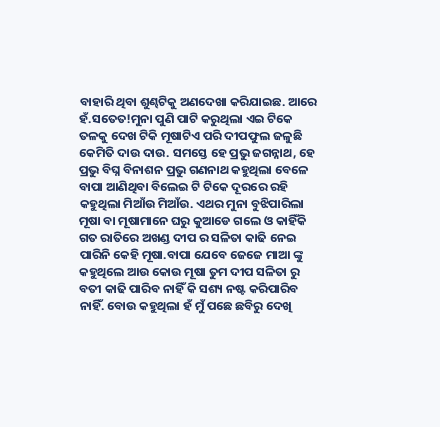ବାହାରି ଥିବା ଶୁଣ୍ଢଟିକୁ ଅଣଦେଖା କରିଯାଇଛ. ଆରେ ହଁ.ସତେତ!ମୁନା ପୁଣି ପାଟି କରୁଥିଲା ଏଇ ଟିକେ ତଳକୁ ଦେଖ ଟିକି ମୂଷାଟିଏ ପରି ଦୀପଫୁଲ ଜଳୁଛି କେମିତି ଦାଉ ଦାଉ. ସମସ୍ତେ ହେ ପ୍ରଭୁ ଜଗନ୍ନାଥ, ହେ ପ୍ରଭୁ ବିଘ୍ନ ବିନାଶନ ପ୍ରଭୁ ଗଣନାଥ କହୁଥିଲା ବେଳେ ବାପା ଆଣିଥିବା ବିଲେଇ ଟି ଟିକେ ଦୂରରେ ରହି କହୁଥିଲା ମିଆଁଉ ମିଆଁଉ. ଏଥର ମୁନା ବୁଝିପାରିଲା ମୂଷା ବା ମୂଷାମାନେ ଘରୁ କୁଆଡେ ଗଲେ ଓ କାହିଁକି ଗତ ରାତିରେ ଅଖଣ୍ଡ ଦୀପ ର ସଳିତା କାଢି ନେଇ ପାରିନି କେହି ମୂଷା.ବାପା ଯେବେ ଜେଜେ ମାଆ ଙ୍କୁ କହୁଥିଲେ ଆଉ କୋଉ ମୂଷା ତୁମ ଦୀପ ସଳିତା ରୁ ବତୀ କାଢି ପାରିବ ନାହିଁ କି ସଶ୍ୟ ନଷ୍ଟ କରିପାରିବ ନାହିଁ. ବୋଉ କହୁଥିଲା ହଁ ମୁଁ ପଛେ ଛବିରୁ ଦେଖି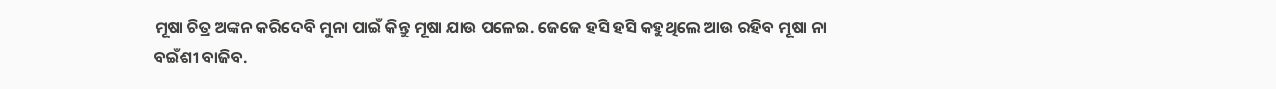ମୂଷା ଚିତ୍ର ଅଙ୍କନ କରିଦେବି ମୁନା ପାଇଁ କିନ୍ତୁ ମୂଷା ଯାଉ ପଳେଇ. ଜେଜେ ହସି ହସି କହୁଥିଲେ ଆଉ ରହିବ ମୂଷା ନା ବଇଁଶୀ ବାଜିବ.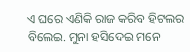ଏ ଘରେ ଏଣିକି ରାଜ କରିବ ହିଟଲର ବିଲେଇ. ମୁନା ହସିଦେଇ ମନେ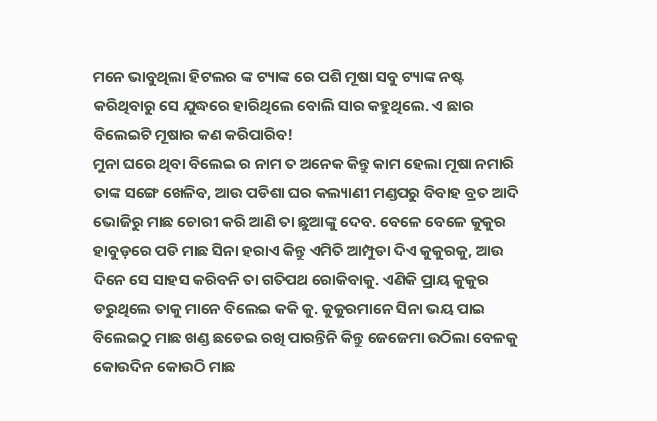ମନେ ଭାବୁଥିଲା ହିଟଲର ଙ୍କ ଟ୍ୟାଙ୍କ ରେ ପଶି ମୂଷା ସବୁ ଟ୍ୟାଙ୍କ ନଷ୍ଟ କରିଥିବାରୁ ସେ ଯୁଦ୍ଧରେ ହାରିଥିଲେ ବୋଲି ସାର କହୁଥିଲେ. ଏ ଛାର ବିଲେଇଟି ମୂଷାର କଣ କରିପାରିବ!
ମୁନା ଘରେ ଥିବା ବିଲେଇ ର ନାମ ତ ଅନେକ କିନ୍ତୁ କାମ ହେଲା ମୂଷା ନମାରି ତାଙ୍କ ସଙ୍ଗେ ଖେଳିବ, ଆଉ ପଡିଶା ଘର କଲ୍ୟାଣୀ ମଣ୍ଡପରୁ ବିବାହ ବ୍ରତ ଆଦି ଭୋଜିରୁ ମାଛ ଚୋରୀ କରି ଆଣି ତା ଛୁଆଙ୍କୁ ଦେବ. ବେଳେ ବେଳେ କୁକୁର ହାବୁଡ଼ରେ ପଡି ମାଛ ସିନା ହରାଏ କିନ୍ତୁ ଏମିତି ଆମ୍ପୁଡା ଦିଏ କୁକୁରକୁ, ଆଉ ଦିନେ ସେ ସାହସ କରିବନି ତା ଗତିପଥ ରୋକିବାକୁ. ଏଣିକି ପ୍ରାୟ କୁକୁର ଡରୁଥିଲେ ତାକୁ ମାନେ ବିଲେଇ କକି କୁ. କୁକୁରମାନେ ସିନା ଭୟ ପାଇ ବିଲେଇଠୁ ମାଛ ଖଣ୍ଡ ଛଡେଇ ରଖି ପାରନ୍ତିନି କିନ୍ତୁ ଜେଜେମା ଉଠିଲା ବେଳକୁ କୋଉଦିନ କୋଉଠି ମାଛ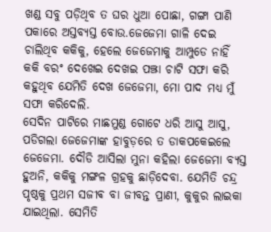ଖଣ୍ଡ ସବୁ ପଡ଼ିଥିବ ତ ଘର ଧୁଆ ପୋଛା, ଗଙ୍ଗା ପାଣି ପକାରେ ଅସ୍ତବ୍ୟସ୍ତ ବୋଉ.ଜେଜେମା ଗାଳି ଦେଇ ଚାଲିଥିବ କକିକୁ, ହେଲେ ଜେଜେମାକୁ ଆମ୍ପୁଡେ ନାହିଁ କକି ବରଂ ଦେଖେଇ ଦେଖଇ ପଞ୍ଝା ଚାଟି ସଫା କରି କହୁଥିବ ଯେମିତି ଦେଖ ଜେଜେମା, ମୋ ପାଦ ମଧ୍ୟ ମୁଁ ସଫା କରିଦେଲି.
ସେଦିନ ପାଟିରେ ମାଛମୁଣ୍ଡ ଗୋଟେ ଧରି ଆସୁ ଆସୁ, ପଡିଗଲା ଜେଜେମାଙ୍କ ହାବୁଡ଼ରେ ତ ଡାକପକେଇଲେ ଜେଜେମା. ଦୌଡି ଆସିଲା ମୁନା କହିଲା ଜେଜେମା ବ୍ୟସ୍ତ ହୁଅନି, କକିକୁ ମଙ୍ଗଳ ଗ୍ରହକୁ ଛାଡ଼ିଦେବା. ଯେମିତି ଚନ୍ଦ୍ର ପୃଷ୍ଠକୁ ପ୍ରଥମ ସଜୀଵ ବା ଜୀବନ୍ତ ପ୍ରାଣୀ, କୁକୁର ଲାଇକା ଯାଇଥିଲା. ସେମିତି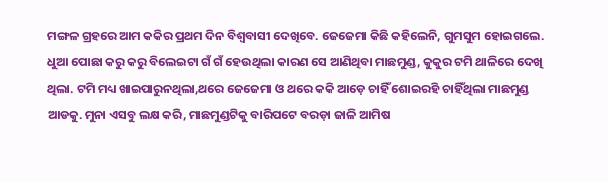ମଙ୍ଗଳ ଗ୍ରହରେ ଆମ କକିର ପ୍ରଥମ ଦିନ ବିଶ୍ୱବାସୀ ଦେଖିବେ. ଜେଜେମା କିଛି କହିଲେନି, ଗୁମସୁମ ହୋଇଗଲେ. ଧୁଆ ପୋଛା କରୁ କରୁ ବିଲେଇଟା ଗଁ ଗଁ ହେଉଥିଲା କାରଣ ସେ ଆଣିଥିବା ମାଛମୁଣ୍ଡ, କୁକୁର ଟମି ଥାଳିରେ ଦେଖି ଥିଲା. ଟମି ମଧ୍ୟ ଖାଇପାରୁନଥିଲା,ଥରେ ଜେଜେମା ଓ ଥରେ କକି ଆଡ଼େ ଚାହିଁ ଶୋଇରହି ଚାହିଁଥିଲା ମାଛମୁଣ୍ଡ ଆଡକୁ. ମୁନା ଏସବୁ ଲକ୍ଷ କରି, ମାଛମୁଣ୍ଡଟିକୁ ବାରିପଟେ ବରଡ଼ା ଜାଳି ଆମିଷ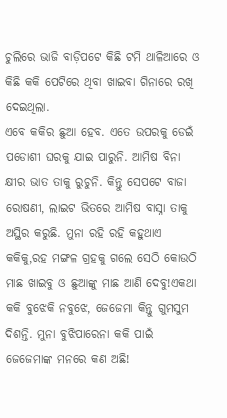ଚୁଲିରେ ଭାଜି ବାଡ଼ିପଟେ କିଛି ଟମି ଥାଳିଆରେ ଓ କିଛି କକି ପେଟିରେ ଥିବା ଖାଇବା ଗିନାରେ ରଖି ଦେଇଥିଲା.
ଏବେ କକିର ଛୁଆ ହେବ. ଏତେ ଉପରକୁ ଡେଇଁ ପଡୋଶୀ ଘରକୁ ଯାଇ ପାରୁନି. ଆମିଷ ବିନା କ୍ଷୀର ଭାତ ତାକୁ ରୁଚୁନି. କିନ୍ତୁ ସେପଟେ ବାଜା ରୋଷଣୀ, ଲାଇଟ ଭିତରେ ଆମିଷ ବାସ୍ନା ତାକୁ ଅସ୍ଥିର କରୁଛି. ମୁନା ରହି ରହି କହୁଥାଏ କକିକୁ,ରହ ମଙ୍ଗଳ ଗ୍ରହକୁ ଗଲେ ସେଠି କୋଉଠି ମାଛ ଖାଇବୁ ଓ ଛୁଆଙ୍କୁ ମାଛ ଆଣି ଦେବୁ!ଏକଥା କକି ବୁଝେକି ନବୁଝେ, ଜେଜେମା କିନ୍ତୁ ଗୁମସୁମ ଦିଶନ୍ତି. ମୁନା ବୁଝିପାରେନା କକି ପାଇଁ ଜେଜେମାଙ୍କ ମନରେ କଣ ଅଛି!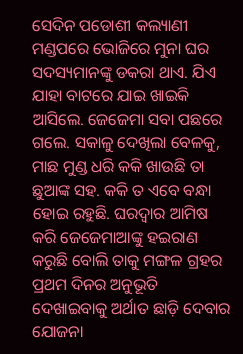ସେଦିନ ପଡୋଶୀ କଲ୍ୟାଣୀ ମଣ୍ଡପରେ ଭୋଜିରେ ମୁନା ଘର ସଦସ୍ୟମାନଙ୍କୁ ଡକରା ଥାଏ. ଯିଏ ଯାହା ବାଟରେ ଯାଇ ଖାଇକି ଆସିଲେ. ଜେଜେମା ସବା ପଛରେ ଗଲେ. ସକାଳୁ ଦେଖିଲା ବେଳକୁ, ମାଛ ମୁଣ୍ଡ ଧରି କକି ଖାଉଛି ତା ଛୁଆଙ୍କ ସହ. କକି ତ ଏବେ ବନ୍ଧା ହୋଇ ରହୁଛି. ଘରଦ୍ୱାର ଆମିଷ କରି ଜେଜେମାଆଙ୍କୁ ହଇରାଣ କରୁଛି ବୋଲି ତାକୁ ମଙ୍ଗଳ ଗ୍ରହର ପ୍ରଥମ ଦିନର ଅନୁଭୂତି ଦେଖାଇବାକୁ ଅର୍ଥାତ ଛାଡ଼ି ଦେବାର ଯୋଜନା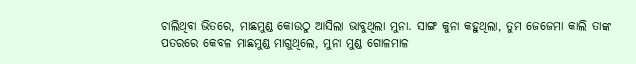ଚାଲିଥିବା ଭିତରେ, ମାଛମୁଣ୍ଡ କୋଉଠୁ ଆସିଲା ଭାବୁଥିଲା ମୁନା. ସାଙ୍ଗ କୁନା କହୁଥିଲା, ତୁମ ଜେଜେମା କାଲି ତାଙ୍କ ପତରରେ କେବଳ ମାଛମୁଣ୍ଡ ମାଗୁଥିଲେ, ମୁନା ମୁଣ୍ଡ ଗୋଳମାଳ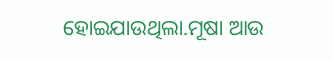ହୋଇଯାଉଥିଲା.ମୂଷା ଆଉ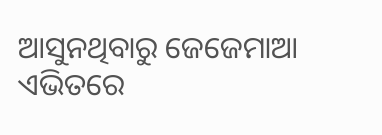ଆସୁନଥିବାରୁ ଜେଜେମାଆ ଏଭିତରେ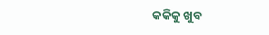କକିକୁ ଖୁବ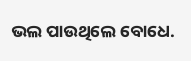ଭଲ ପାଉଥିଲେ ବୋଧେ.